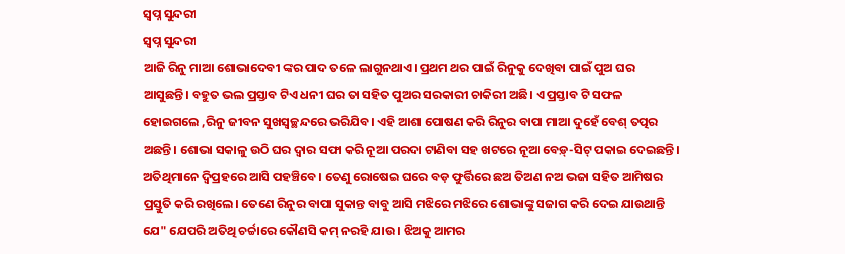ସ୍ୱପ୍ନ ସୁନ୍ଦରୀ
ସ୍ୱପ୍ନ ସୁନ୍ଦରୀ
ଆଜି ରିନୁ ମାଆ ଶୋଭାଦେବୀ ଙ୍କର ପାଦ ତଳେ ଲାଗୁନଥାଏ। ପ୍ରଥମ ଥର ପାଇଁ ରିନୁକୁ ଦେଖିବା ପାଇଁ ପୁଅ ଘର ଆସୁଛନ୍ତି। ବହୁତ ଭଲ ପ୍ରସ୍ତାବ ଟିଏ ଧନୀ ଘର ତା ସହିତ ପୁଅର ସରକାରୀ ଚାକିରୀ ଅଛି। ଏ ପ୍ରସ୍ତାବ ଟି ସଫଳ ହୋଇଗଲେ ,ରିନୁ ଜୀବନ ସୁଖସ୍ୱଚ୍ଛନ୍ଦରେ ଭରିଯିବ। ଏହି ଆଶା ପୋଷଣ କରି ରିନୁର ବାପା ମାଆ ଦୁହେଁ ବେଶ୍ ତତ୍ପର ଅଛନ୍ତି। ଶୋଭା ସକାଳୁ ଉଠି ଘର ଦ୍ୱାର ସଫା କରି ନୂଆ ପରଦା ଟାଣିବା ସହ ଖଟରେ ନୂଆ ବେଡ଼୍-ସିଟ୍ ପକାଇ ଦେଇଛନ୍ତି। ଅତିଥିମାନେ ଦ୍ବିପ୍ରହରେ ଆସି ପହଞ୍ଚିବେ। ତେଣୁ ରୋଷେଇ ଘରେ ବଡ଼ ଫୁର୍ତ୍ତିରେ ଛଅ ତିଅଣ ନଅ ଭଜା ସହିତ ଆମିଷର ପ୍ରସ୍ତୁତି କରି ରଖିଲେ। ତେଣେ ରିନୁର ବାପା ସୁକାନ୍ତ ବାବୁ ଆସି ମଝିରେ ମଝିରେ ଶୋଭାଙ୍କୁ ସଜାଗ କରି ଦେଇ ଯାଉଥାନ୍ତି ଯେ" ଯେପରି ଅତିଥି ଚର୍ଚ୍ଚାରେ କୌଣସି କମ୍ ନରହି ଯାଉ । ଝିଅକୁ ଆମର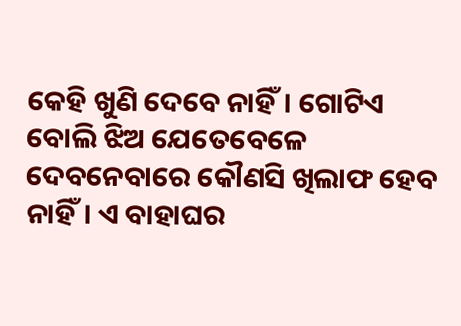କେହି ଖୁଣି ଦେବେ ନାହିଁ। ଗୋଟିଏ ବୋଲି ଝିଅ ଯେତେବେଳେ ଦେବନେବାରେ କୌଣସି ଖିଲାଫ ହେବ ନାହିଁ। ଏ ବାହାଘର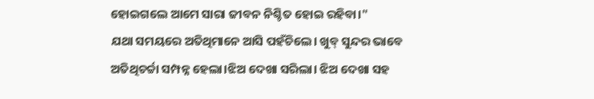ହୋଇଗଲେ ଆମେ ସାରା ଜୀବନ ନିଶ୍ଚିତ ହୋଇ ରହିବା।"
ଯଥା ସମୟରେ ଅତିଥିମାନେ ଆସି ପହଁଚିଲେ। ଖୁବ୍ ସୁନ୍ଦର ଭାବେ ଅତିଥିଚର୍ଚ୍ଚା ସମ୍ପନ୍ନ ହେଲା।ଝିଅ ଦେଖା ସରିଲା। ଝିଅ ଦେଖା ସହ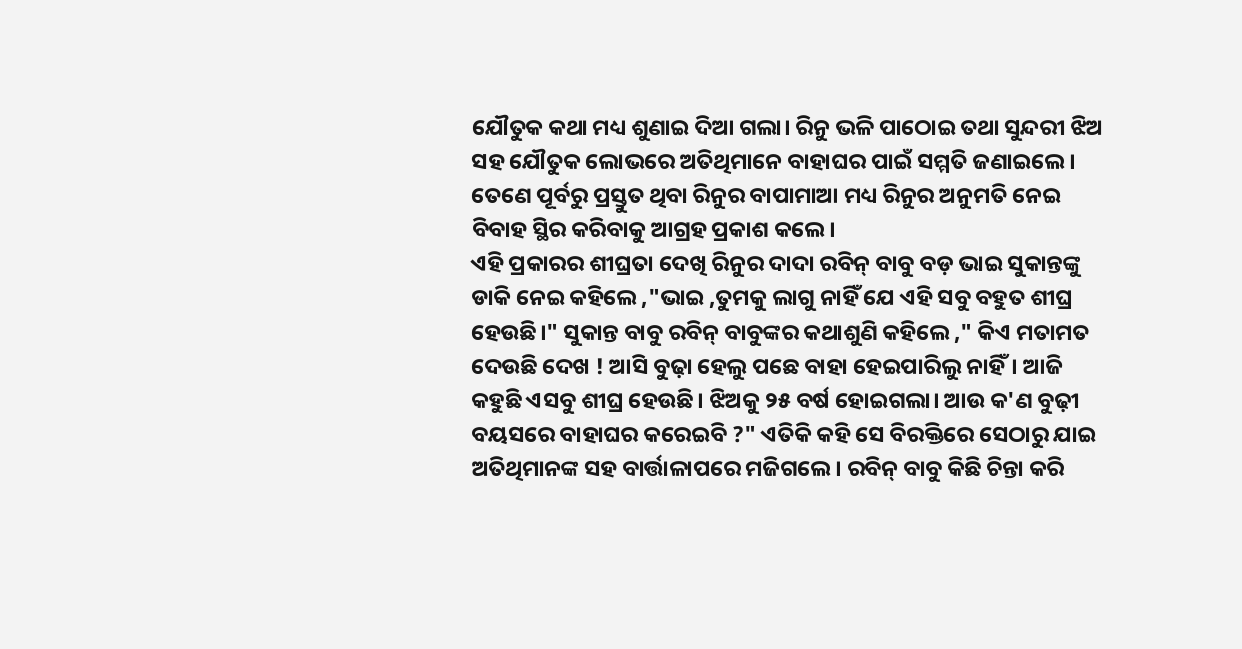ଯୌତୁକ କଥା ମଧ୍ୟ ଶୁଣାଇ ଦିଆ ଗଲା। ରିନୁ ଭଳି ପାଠୋଇ ତଥା ସୁନ୍ଦରୀ ଝିଅ ସହ ଯୌତୁକ ଲୋଭରେ ଅତିଥିମାନେ ବାହାଘର ପାଇଁ ସମ୍ମତି ଜଣାଇଲେ। ତେଣେ ପୂର୍ବରୁ ପ୍ରସ୍ତୁତ ଥିବା ରିନୁର ବାପାମାଆ ମଧ୍ୟ ରିନୁର ଅନୁମତି ନେଇ ବିବାହ ସ୍ଥିର କରିବାକୁ ଆଗ୍ରହ ପ୍ରକାଶ କଲେ।
ଏହି ପ୍ରକାରର ଶୀଘ୍ରତା ଦେଖି ରିନୁର ଦାଦା ରବିନ୍ ବାବୁ ବଡ଼ ଭାଇ ସୁକାନ୍ତଙ୍କୁ ଡାକି ନେଇ କହିଲେ ,"ଭାଇ ,ତୁମକୁ ଲାଗୁ ନାହିଁ ଯେ ଏହି ସବୁ ବହୁତ ଶୀଘ୍ର ହେଉଛି।" ସୁକାନ୍ତ ବାବୁ ରବିନ୍ ବାବୁଙ୍କର କଥାଶୁଣି କହିଲେ ," କିଏ ମତାମତ ଦେଉଛି ଦେଖ ! ଆସି ବୁଢ଼ା ହେଲୁ ପଛେ ବାହା ହେଇପାରିଲୁ ନାହିଁ। ଆଜି କହୁଛି ଏସବୁ ଶୀଘ୍ର ହେଉଛି। ଝିଅକୁ ୨୫ ବର୍ଷ ହୋଇଗଲା। ଆଉ କ'ଣ ବୁଢ଼ୀ ବୟସରେ ବାହାଘର କରେଇବି ?" ଏତିକି କହି ସେ ବିରକ୍ତିରେ ସେଠାରୁ ଯାଇ ଅତିଥିମାନଙ୍କ ସହ ବାର୍ତ୍ତାଳାପରେ ମଜିଗଲେ। ରବିନ୍ ବାବୁ କିଛି ଚିନ୍ତା କରି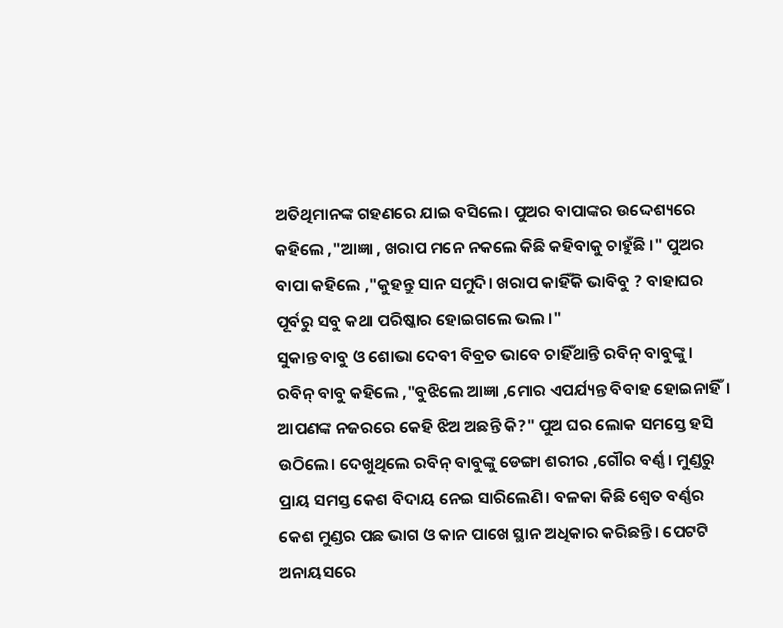ଅତିଥିମାନଙ୍କ ଗହଣରେ ଯାଇ ବସିଲେ। ପୁଅର ବାପାଙ୍କର ଉଦ୍ଦେଶ୍ୟରେ କହିଲେ ,"ଆଜ୍ଞା , ଖରାପ ମନେ ନକଲେ କିଛି କହିବାକୁ ଚାହୁଁଛି ।" ପୁଅର ବାପା କହିଲେ ,"କୁହନ୍ତୁ ସାନ ସମୁଦି। ଖରାପ କାହିଁକି ଭାବିବୁ ? ବାହାଘର ପୂର୍ବରୁ ସବୁ କଥା ପରିଷ୍କାର ହୋଇଗଲେ ଭଲ ।"
ସୁକାନ୍ତ ବାବୁ ଓ ଶୋଭା ଦେବୀ ବିବ୍ରତ ଭାବେ ଚାହିଁଥାନ୍ତି ରବିନ୍ ବାବୁଙ୍କୁ। ରବିନ୍ ବାବୁ କହିଲେ ,"ବୁଝିଲେ ଆଜ୍ଞା ,ମୋର ଏପର୍ଯ୍ୟନ୍ତ ବିବାହ ହୋଇନାହିଁ। ଆପଣଙ୍କ ନଜରରେ କେହି ଝିଅ ଅଛନ୍ତି କି?" ପୁଅ ଘର ଲୋକ ସମସ୍ତେ ହସି ଉଠିଲେ। ଦେଖୁଥିଲେ ରବିନ୍ ବାବୁଙ୍କୁ ଡେଙ୍ଗା ଶରୀର ,ଗୌର ବର୍ଣ୍ଣ। ମୁଣ୍ଡରୁ ପ୍ରାୟ ସମସ୍ତ କେଶ ବିଦାୟ ନେଇ ସାରିଲେଣି। ବଳକା କିଛି ଶ୍ୱେତ ବର୍ଣ୍ଣର କେଶ ମୁଣ୍ଡର ପଛ ଭାଗ ଓ କାନ ପାଖେ ସ୍ଥାନ ଅଧିକାର କରିଛନ୍ତି। ପେଟଟି ଅନାୟସରେ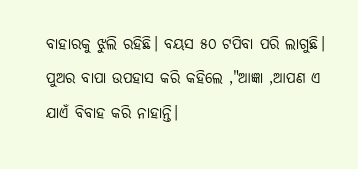ବାହାରକୁ ଝୁଲି ରହିଛି। ବୟସ ୫୦ ଟପିବା ପରି ଲାଗୁଛି। ପୁଅର ବାପା ଉପହାସ କରି କହିଲେ ,"ଆଜ୍ଞା ,ଆପଣ ଏ ଯାଏଁ ବିବାହ କରି ନାହାନ୍ତି।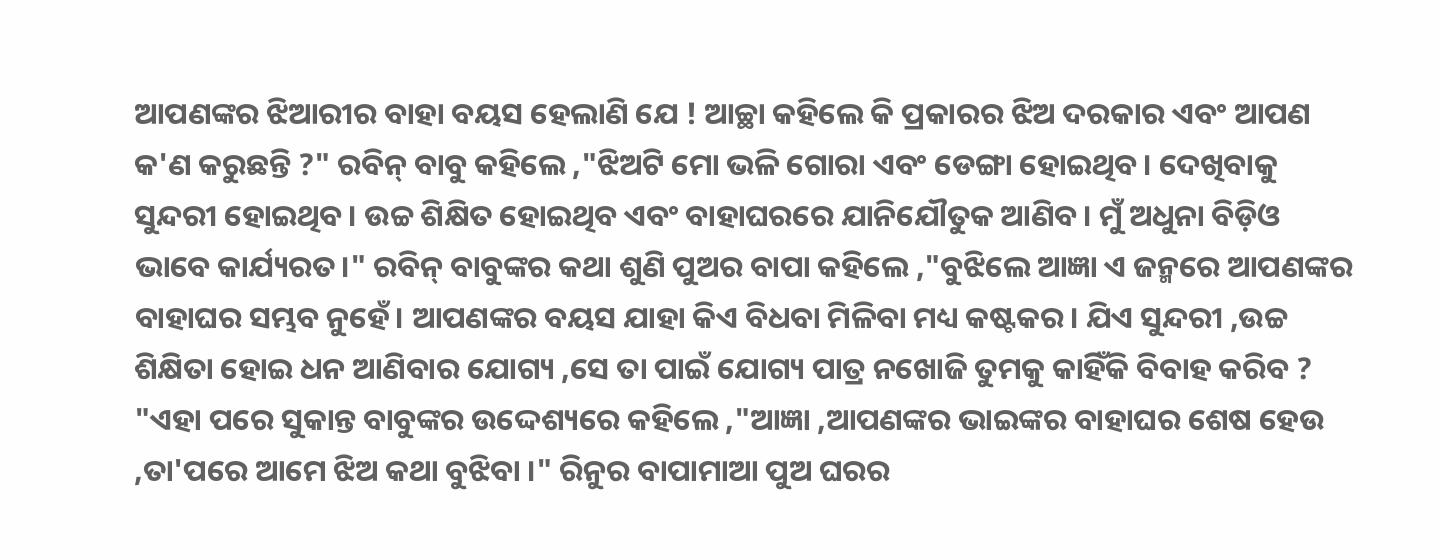ଆପଣଙ୍କର ଝିଆରୀର ବାହା ବୟସ ହେଲାଣି ଯେ ! ଆଚ୍ଛା କହିଲେ କି ପ୍ରକାରର ଝିଅ ଦରକାର ଏବଂ ଆପଣ କ'ଣ କରୁଛନ୍ତି ?" ରବିନ୍ ବାବୁ କହିଲେ ,"ଝିଅଟି ମୋ ଭଳି ଗୋରା ଏବଂ ଡେଙ୍ଗା ହୋଇଥିବ। ଦେଖିବାକୁ ସୁନ୍ଦରୀ ହୋଇଥିବ। ଉଚ୍ଚ ଶିକ୍ଷିତ ହୋଇଥିବ ଏବଂ ବାହାଘରରେ ଯାନିଯୌତୁକ ଆଣିବ। ମୁଁ ଅଧୁନା ବିଡ଼ିଓ ଭାବେ କାର୍ଯ୍ୟରତ।" ରବିନ୍ ବାବୁଙ୍କର କଥା ଶୁଣି ପୁଅର ବାପା କହିଲେ ,"ବୁଝିଲେ ଆଜ୍ଞା ଏ ଜନ୍ମରେ ଆପଣଙ୍କର ବାହାଘର ସମ୍ଭବ ନୁହେଁ। ଆପଣଙ୍କର ବୟସ ଯାହା କିଏ ବିଧବା ମିଳିବା ମଧ୍ୟ କଷ୍ଟକର। ଯିଏ ସୁନ୍ଦରୀ ,ଉଚ୍ଚ ଶିକ୍ଷିତା ହୋଇ ଧନ ଆଣିବାର ଯୋଗ୍ୟ ,ସେ ତା ପାଇଁ ଯୋଗ୍ୟ ପାତ୍ର ନଖୋଜି ତୁମକୁ କାହିଁକି ବିବାହ କରିବ ? "ଏହା ପରେ ସୁକାନ୍ତ ବାବୁଙ୍କର ଉଦ୍ଦେଶ୍ୟରେ କହିଲେ ,"ଆଜ୍ଞା ,ଆପଣଙ୍କର ଭାଇଙ୍କର ବାହାଘର ଶେଷ ହେଉ ,ତା'ପରେ ଆମେ ଝିଅ କଥା ବୁଝିବା ।" ରିନୁର ବାପାମାଆ ପୁଅ ଘରର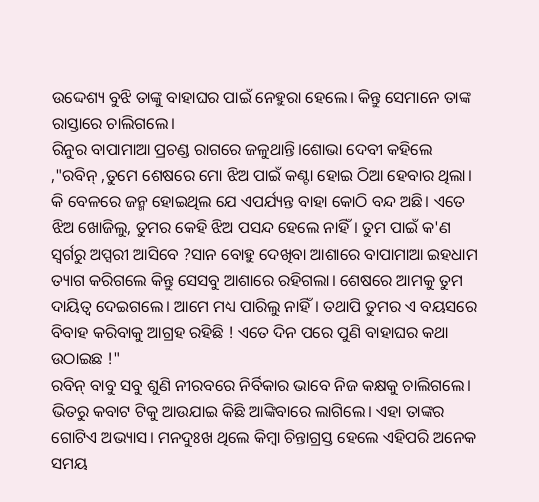ଉଦ୍ଦେଶ୍ୟ ବୁଝି ତାଙ୍କୁ ବାହାଘର ପାଇଁ ନେହୁରା ହେଲେ। କିନ୍ତୁ ସେମାନେ ତାଙ୍କ ରାସ୍ତାରେ ଚାଲିଗଲେ।
ରିନୁର ବାପାମାଆ ପ୍ରଚଣ୍ଡ ରାଗରେ ଜଳୁଥାନ୍ତି।ଶୋଭା ଦେବୀ କହିଲେ ,"ରବିନ୍ ,ତୁମେ ଶେଷରେ ମୋ ଝିଅ ପାଇଁ କଣ୍ଟା ହୋଇ ଠିଆ ହେବାର ଥିଲା। କି ବେଳରେ ଜନ୍ମ ହୋଇଥିଲ ଯେ ଏପର୍ଯ୍ୟନ୍ତ ବାହା କୋଠି ବନ୍ଦ ଅଛି। ଏତେ ଝିଅ ଖୋଜିଲୁ, ତୁମର କେହି ଝିଅ ପସନ୍ଦ ହେଲେ ନାହିଁ। ତୁମ ପାଇଁ କ'ଣ ସ୍ଵର୍ଗରୁ ଅପ୍ସରୀ ଆସିବେ ?ସାନ ବୋହୁ ଦେଖିବା ଆଶାରେ ବାପାମାଆ ଇହଧାମ ତ୍ୟାଗ କରିଗଲେ କିନ୍ତୁ ସେସବୁ ଆଶାରେ ରହିଗଲା। ଶେଷରେ ଆମକୁ ତୁମ ଦାୟିତ୍ଵ ଦେଇଗଲେ। ଆମେ ମଧ୍ୟ ପାରିଲୁ ନାହିଁ। ତଥାପି ତୁମର ଏ ବୟସରେ ବିବାହ କରିବାକୁ ଆଗ୍ରହ ରହିଛି ! ଏତେ ଦିନ ପରେ ପୁଣି ବାହାଘର କଥା ଉଠାଇଛ !"
ରବିନ୍ ବାବୁ ସବୁ ଶୁଣି ନୀରବରେ ନିର୍ବିକାର ଭାବେ ନିଜ କକ୍ଷକୁ ଚାଲିଗଲେ। ଭିତରୁ କବାଟ ଟିକୁ ଆଉଯାଇ କିଛି ଆଙ୍କିବାରେ ଲାଗିଲେ। ଏହା ତାଙ୍କର ଗୋଟିଏ ଅଭ୍ୟାସ। ମନଦୁଃଖ ଥିଲେ କିମ୍ବା ଚିନ୍ତାଗ୍ରସ୍ତ ହେଲେ ଏହିପରି ଅନେକ ସମୟ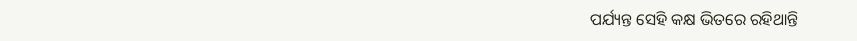ପର୍ଯ୍ୟନ୍ତ ସେହି କକ୍ଷ ଭିତରେ ରହିଥାନ୍ତି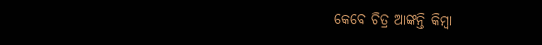କେବେ ଚିତ୍ର ଆଙ୍କନ୍ତି କିମ୍ବା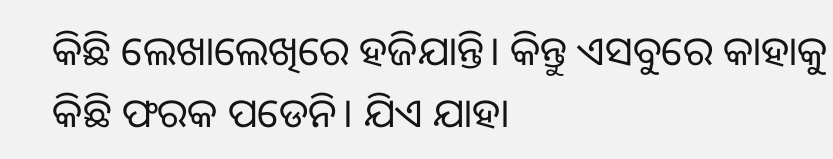କିଛି ଲେଖାଲେଖିରେ ହଜିଯାନ୍ତି। କିନ୍ତୁ ଏସବୁରେ କାହାକୁ କିଛି ଫରକ ପଡେନି। ଯିଏ ଯାହା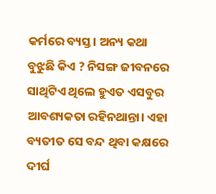କର୍ମରେ ବ୍ୟସ୍ତ। ଅନ୍ୟ କଥା ବୁଝୁଛି କିଏ ? ନିସଙ୍ଗ ଜୀବନରେ ସାଥିଟିଏ ଥିଲେ ହୁଏତ ଏସବୁର ଆବଶ୍ୟକତା ରହିନଥାନ୍ତା। ଏହା ବ୍ୟତୀତ ସେ ବନ୍ଦ ଥିବା କକ୍ଷରେ ଦୀର୍ଘ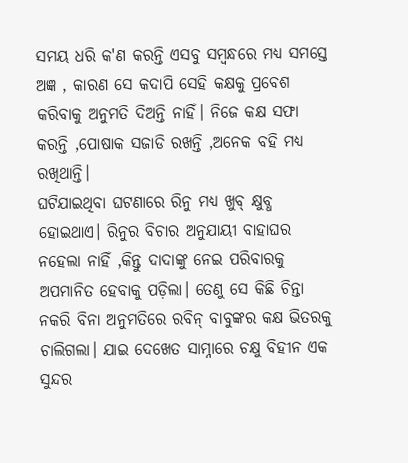ସମୟ ଧରି କ'ଣ କରନ୍ତି ଏସବୁ ସମ୍ବନ୍ଧରେ ମଧ୍ୟ ସମସ୍ତେ ଅଜ୍ଞ , କାରଣ ସେ କଦାପି ସେହି କକ୍ଷକୁ ପ୍ରବେଶ କରିବାକୁ ଅନୁମତି ଦିଅନ୍ତି ନାହିଁ। ନିଜେ କକ୍ଷ ସଫା କରନ୍ତି ,ପୋଷାକ ସଜାଡି ରଖନ୍ତି ,ଅନେକ ବହି ମଧ୍ୟ ରଖିଥାନ୍ତି।
ଘଟିଯାଇଥିବା ଘଟଣାରେ ରିନୁ ମଧ୍ୟ ଖୁବ୍ କ୍ଷୁବ୍ଧ ହୋଇଥାଏ। ରିନୁର ବିଚାର ଅନୁଯାୟୀ ବାହାଘର ନହେଲା ନାହିଁ ,କିନ୍ତୁ ଦାଦାଙ୍କୁ ନେଇ ପରିବାରକୁ ଅପମାନିତ ହେବାକୁ ପଡ଼ିଲା। ତେଣୁ ସେ କିଛି ଚିନ୍ତା ନକରି ବିନା ଅନୁମତିରେ ରବିନ୍ ବାବୁଙ୍କର କକ୍ଷ ଭିତରକୁ ଚାଲିଗଲା। ଯାଇ ଦେଖେତ ସାମ୍ନାରେ ଚକ୍ଷୁ ବିହୀନ ଏକ ସୁନ୍ଦର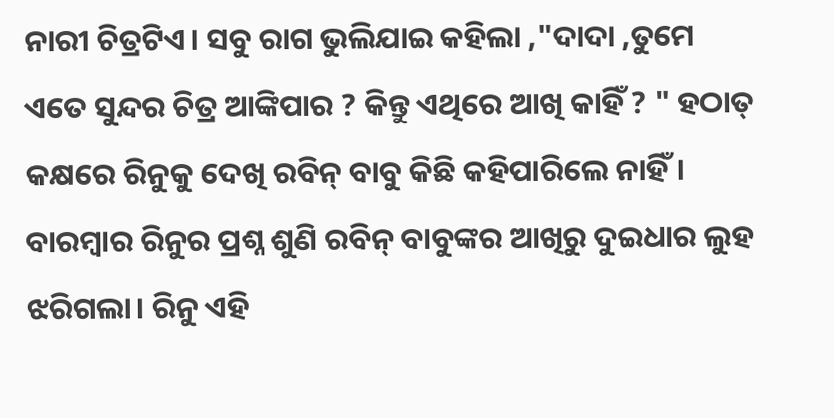ନାରୀ ଚିତ୍ରଟିଏ। ସବୁ ରାଗ ଭୁଲିଯାଇ କହିଲା ,"ଦାଦା ,ତୁମେ ଏତେ ସୁନ୍ଦର ଚିତ୍ର ଆଙ୍କିପାର ? କିନ୍ତୁ ଏଥିରେ ଆଖି କାହିଁ ? " ହଠାତ୍ କକ୍ଷରେ ରିନୁକୁ ଦେଖି ରବିନ୍ ବାବୁ କିଛି କହିପାରିଲେ ନାହିଁ। ବାରମ୍ବାର ରିନୁର ପ୍ରଶ୍ନ ଶୁଣି ରବିନ୍ ବାବୁଙ୍କର ଆଖିରୁ ଦୁଇଧାର ଲୁହ ଝରିଗଲା। ରିନୁ ଏହି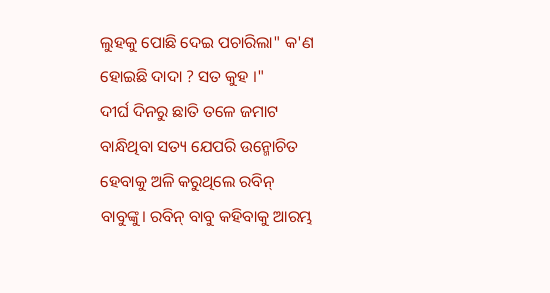ଲୁହକୁ ପୋଛି ଦେଇ ପଚାରିଲା" କ'ଣ ହୋଇଛି ଦାଦା ? ସତ କୁହ ।"
ଦୀର୍ଘ ଦିନରୁ ଛାତି ତଳେ ଜମାଟ ବାନ୍ଧିଥିବା ସତ୍ୟ ଯେପରି ଉନ୍ମୋଚିତ ହେବାକୁ ଅଳି କରୁଥିଲେ ରବିନ୍ ବାବୁଙ୍କୁ। ରବିନ୍ ବାବୁ କହିବାକୁ ଆରମ୍ଭ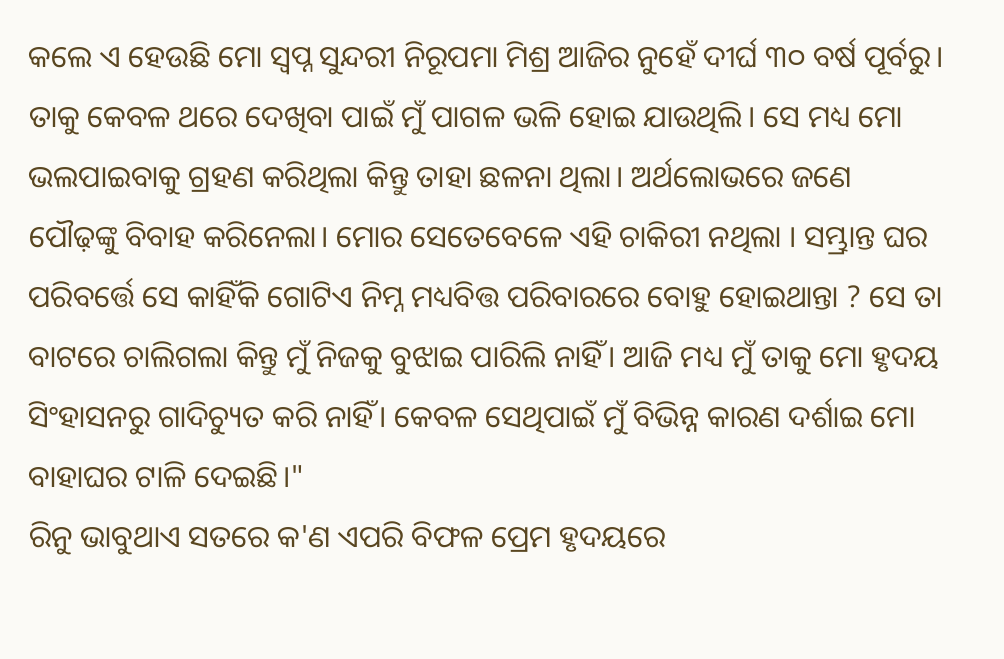କଲେ ଏ ହେଉଛି ମୋ ସ୍ୱପ୍ନ ସୁନ୍ଦରୀ ନିରୂପମା ମିଶ୍ର ଆଜିର ନୁହେଁ ଦୀର୍ଘ ୩୦ ବର୍ଷ ପୂର୍ବରୁ। ତାକୁ କେବଳ ଥରେ ଦେଖିବା ପାଇଁ ମୁଁ ପାଗଳ ଭଳି ହୋଇ ଯାଉଥିଲି। ସେ ମଧ୍ୟ ମୋ ଭଲପାଇବାକୁ ଗ୍ରହଣ କରିଥିଲା କିନ୍ତୁ ତାହା ଛଳନା ଥିଲା। ଅର୍ଥଲୋଭରେ ଜଣେ ପୌଢ଼ଙ୍କୁ ବିବାହ କରିନେଲା। ମୋର ସେତେବେଳେ ଏହି ଚାକିରୀ ନଥିଲା । ସମ୍ଭ୍ରାନ୍ତ ଘର ପରିବର୍ତ୍ତେ ସେ କାହିଁକି ଗୋଟିଏ ନିମ୍ନ ମଧ୍ୟବିତ୍ତ ପରିବାରରେ ବୋହୁ ହୋଇଥାନ୍ତା ? ସେ ତା ବାଟରେ ଚାଲିଗଲା କିନ୍ତୁ ମୁଁ ନିଜକୁ ବୁଝାଇ ପାରିଲି ନାହିଁ। ଆଜି ମଧ୍ୟ ମୁଁ ତାକୁ ମୋ ହୃଦୟ ସିଂହାସନରୁ ଗାଦିଚ୍ୟୁତ କରି ନାହିଁ। କେବଳ ସେଥିପାଇଁ ମୁଁ ବିଭିନ୍ନ କାରଣ ଦର୍ଶାଇ ମୋ ବାହାଘର ଟାଳି ଦେଇଛି।"
ରିନୁ ଭାବୁଥାଏ ସତରେ କ'ଣ ଏପରି ବିଫଳ ପ୍ରେମ ହୃଦୟରେ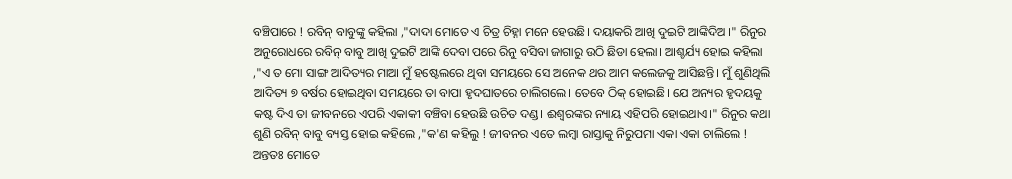ବଞ୍ଚିପାରେ ! ରବିନ୍ ବାବୁଙ୍କୁ କହିଲା ,"ଦାଦା ମୋତେ ଏ ଚିତ୍ର ଚିହ୍ନା ମନେ ହେଉଛି। ଦୟାକରି ଆଖି ଦୁଇଟି ଆଙ୍କିଦିଅ ।" ରିନୁର ଅନୁରୋଧରେ ରବିନ୍ ବାବୁ ଆଖି ଦୁଇଟି ଆଙ୍କି ଦେବା ପରେ ରିନୁ ବସିବା ଜାଗାରୁ ଉଠି ଛିଡା ହେଲା। ଆଶ୍ଚର୍ଯ୍ୟ ହୋଇ କହିଲା ,"ଏ ତ ମୋ ସାଙ୍ଗ ଆଦିତ୍ୟର ମାଆ ମୁଁ ହଷ୍ଟେଲରେ ଥିବା ସମୟରେ ସେ ଅନେକ ଥର ଆମ କଲେଜକୁ ଆସିଛନ୍ତି। ମୁଁ ଶୁଣିଥିଲି ଆଦିତ୍ୟ ୭ ବର୍ଷର ହୋଇଥିବା ସମୟରେ ତା ବାପା ହୃଦଘାତରେ ଚାଲିଗଲେ। ତେବେ ଠିକ୍ ହୋଇଛି। ଯେ ଅନ୍ୟର ହୃଦୟକୁ କଷ୍ଟ ଦିଏ ତା ଜୀବନରେ ଏପରି ଏକାକୀ ବଞ୍ଚିବା ହେଉଛି ଉଚିତ ଦଣ୍ଡ। ଈଶ୍ୱରଙ୍କର ନ୍ୟାୟ ଏହିପରି ହୋଇଥାଏ।" ରିନୁର କଥା ଶୁଣି ରବିନ୍ ବାବୁ ବ୍ୟସ୍ତ ହୋଇ କହିଲେ ,"କ'ଣ କହିଲୁ ! ଜୀବନର ଏତେ ଲମ୍ବା ରାସ୍ତାକୁ ନିରୁପମା ଏକା ଏକା ଚାଲିଲେ ! ଅନ୍ତତଃ ମୋତେ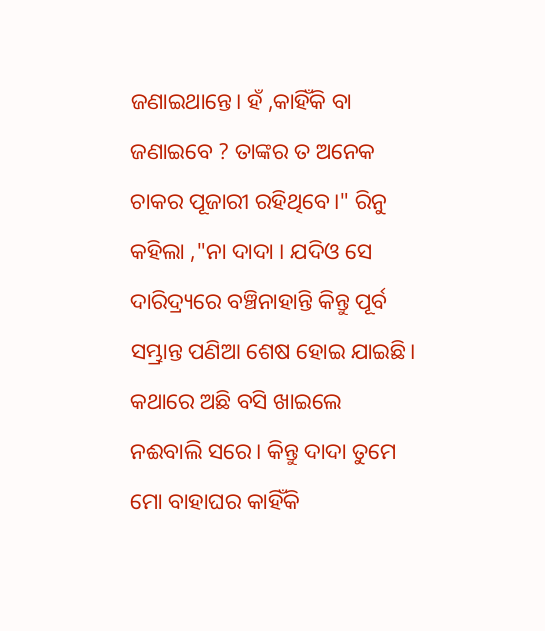ଜଣାଇଥାନ୍ତେ। ହଁ ,କାହିଁକି ବା ଜଣାଇବେ ? ତାଙ୍କର ତ ଅନେକ ଚାକର ପୂଜାରୀ ରହିଥିବେ।" ରିନୁ କହିଲା ,"ନା ଦାଦା । ଯଦିଓ ସେ ଦାରିଦ୍ର୍ୟରେ ବଞ୍ଚିନାହାନ୍ତି କିନ୍ତୁ ପୂର୍ବ ସମ୍ଭ୍ରାନ୍ତ ପଣିଆ ଶେଷ ହୋଇ ଯାଇଛି। କଥାରେ ଅଛି ବସି ଖାଇଲେ ନଈବାଲି ସରେ। କିନ୍ତୁ ଦାଦା ତୁମେ ମୋ ବାହାଘର କାହିଁକି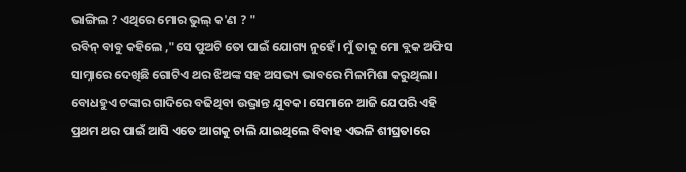ଭାଙ୍ଗିଲ ? ଏଥିରେ ମୋର ଭୁଲ୍ କ'ଣ ? "
ରବିନ୍ ବାବୁ କହିଲେ ,"ସେ ପୁଅଟି ତୋ ପାଇଁ ଯୋଗ୍ୟ ନୁହେଁ। ମୁଁ ତାକୁ ମୋ ବ୍ଲକ ଅଫିସ ସାମ୍ନାରେ ଦେଖିଛି ଗୋଟିଏ ଥର ଝିଅଙ୍କ ସହ ଅସଭ୍ୟ ଭାବରେ ମିଳାମିଶା କରୁଥିଲା। ବୋଧହୁଏ ଟଙ୍କାର ଗାଦିରେ ବଢିଥିବା ଉଦ୍ଭ୍ରାନ୍ତ ଯୁବକ। ସେମାନେ ଆଜି ଯେପରି ଏହି ପ୍ରଥମ ଥର ପାଇଁ ଆସି ଏତେ ଆଗକୁ ଚାଲି ଯାଇଥିଲେ ବିବାହ ଏଭଳି ଶୀଘ୍ରତାରେ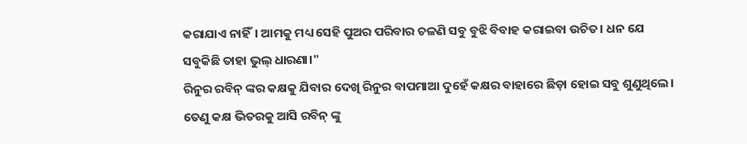କରାଯାଏ ନାହିଁ। ଆମକୁ ମଧ୍ୟ ସେହି ପୁଅର ପରିବାର ଚଳଣି ସବୁ ବୁଝି ବିବାହ କରାଇବା ଉଚିତ। ଧନ ଯେ ସବୁକିଛି ତାହା ଭୁଲ୍ ଧାରଣା।"
ରିନୁର ରବିନ୍ ଙ୍କର କକ୍ଷକୁ ଯିବାର ଦେଖି ରିନୁର ବାପମାଆ ଦୁହେଁ କକ୍ଷର ବାହାରେ ଛିଡ଼ା ହୋଇ ସବୁ ଶୁଣୁଥିଲେ। ତେଣୁ କକ୍ଷ ଭିତରକୁ ଆସି ରବିନ୍ ଙ୍କୁ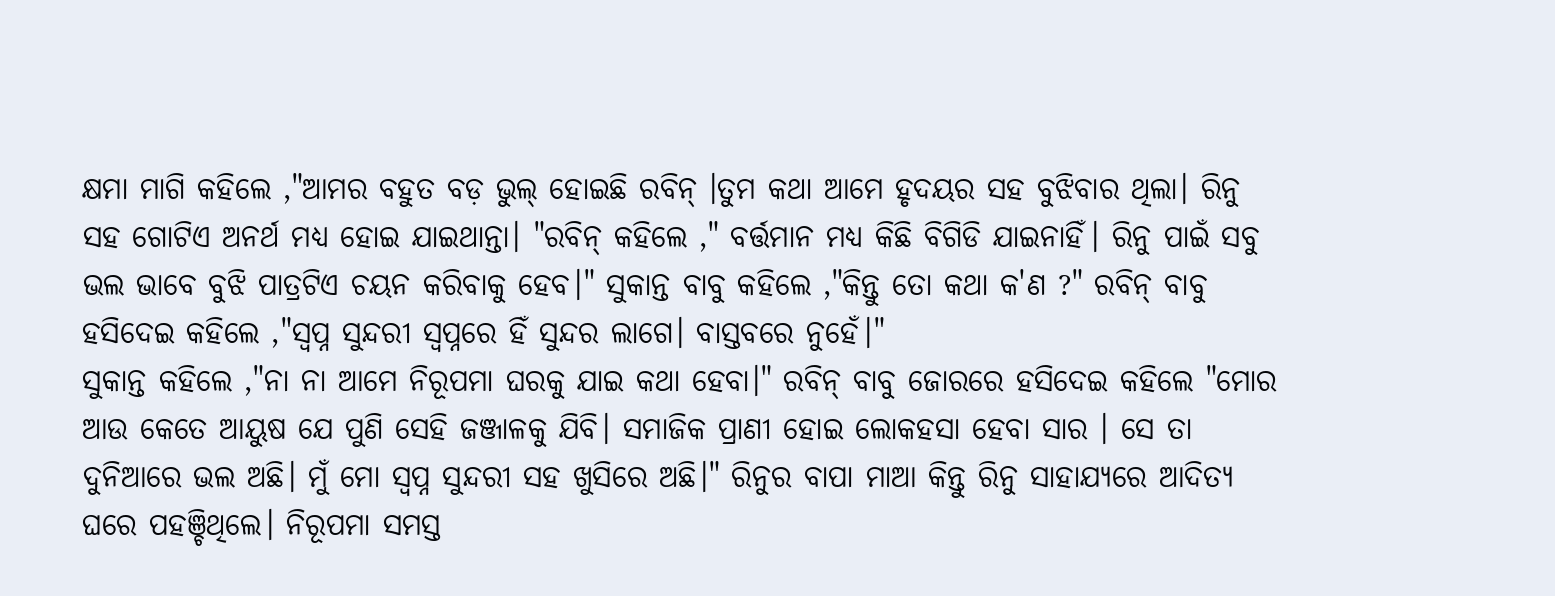କ୍ଷମା ମାଗି କହିଲେ ,"ଆମର ବହୁତ ବଡ଼ ଭୁଲ୍ ହୋଇଛି ରବିନ୍ ।ତୁମ କଥା ଆମେ ହୃଦୟର ସହ ବୁଝିବାର ଥିଲା। ରିନୁ ସହ ଗୋଟିଏ ଅନର୍ଥ ମଧ୍ୟ ହୋଇ ଯାଇଥାନ୍ତା। "ରବିନ୍ କହିଲେ ," ବର୍ତ୍ତମାନ ମଧ୍ୟ କିଛି ବିଗିଡି ଯାଇନାହିଁ। ରିନୁ ପାଇଁ ସବୁ ଭଲ ଭାବେ ବୁଝି ପାତ୍ରଟିଏ ଚୟନ କରିବାକୁ ହେବ।" ସୁକାନ୍ତ ବାବୁ କହିଲେ ,"କିନ୍ତୁ ତୋ କଥା କ'ଣ ?" ରବିନ୍ ବାବୁ ହସିଦେଇ କହିଲେ ,"ସ୍ୱପ୍ନ ସୁନ୍ଦରୀ ସ୍ବପ୍ନରେ ହିଁ ସୁନ୍ଦର ଲାଗେ। ବାସ୍ତବରେ ନୁହେଁ।"
ସୁକାନ୍ତ କହିଲେ ,"ନା ନା ଆମେ ନିରୂପମା ଘରକୁ ଯାଇ କଥା ହେବା।" ରବିନ୍ ବାବୁ ଜୋରରେ ହସିଦେଇ କହିଲେ "ମୋର ଆଉ କେତେ ଆୟୁଷ ଯେ ପୁଣି ସେହି ଜଞ୍ଜାଳକୁ ଯିବି। ସମାଜିକ ପ୍ରାଣୀ ହୋଇ ଲୋକହସା ହେବା ସାର । ସେ ତା ଦୁନିଆରେ ଭଲ ଅଛି। ମୁଁ ମୋ ସ୍ୱପ୍ନ ସୁନ୍ଦରୀ ସହ ଖୁସିରେ ଅଛି।" ରିନୁର ବାପା ମାଆ କିନ୍ତୁ ରିନୁ ସାହାଯ୍ୟରେ ଆଦିତ୍ୟ ଘରେ ପହଞ୍ଚିଥିଲେ। ନିରୂପମା ସମସ୍ତ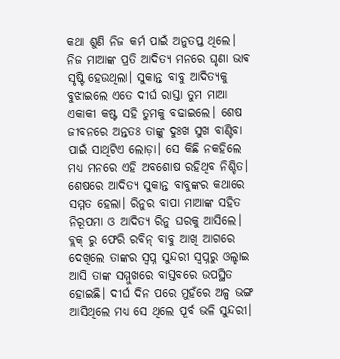କଥା ଶୁଣି ନିଜ କର୍ମ ପାଇଁ ଅନୁତପ୍ତ ଥିଲେ। ନିଜ ମାଆଙ୍କ ପ୍ରତି ଆଦିତ୍ୟ ମନରେ ଘୃଣା ଭାଵ ସୃଷ୍ଟି ହେଉଥିଲା। ସୁକାନ୍ତ ବାବୁ ଆଦିତ୍ୟକୁ ବୁଝାଇଲେ ଏତେ ଦୀର୍ଘ ରାସ୍ତା ତୁମ ମାଆ ଏକାକୀ କଷ୍ଟ ସହି ତୁମକୁ ବଢାଇଲେ। ଶେଷ ଜୀବନରେ ଅନ୍ତତଃ ତାଙ୍କୁ ଦୁଃଖ ସୁଖ ବାଣ୍ଟିବା ପାଇଁ ସାଥିଟିଏ ଲୋଡ଼ା। ସେ କିଛି ନକହିଲେ ମଧ୍ୟ ମନରେ ଏହି ଅବଶୋଷ ରହିଥିବ ନିଶ୍ଚିତ। ଶେଷରେ ଆଦିତ୍ୟ ସୁକାନ୍ତ ବାବୁଙ୍କର କଥାରେ ସମ୍ମତ ହେଲା। ରିନୁର ବାପା ମାଆଙ୍କ ସହିତ ନିରୂପମା ଓ ଆଦିତ୍ୟ ରିନୁ ଘରକୁ ଆସିଲେ। ବ୍ଲକ୍ ରୁ ଫେରି ରବିନ୍ ବାବୁ ଆଖି ଆଗରେ ଦେଖିଲେ ତାଙ୍କର ସ୍ୱପ୍ନ ସୁନ୍ଦରୀ ସ୍ୱପ୍ନରୁ ଓଲ୍ହାଇ ଆସି ତାଙ୍କ ସମ୍ମୁଖରେ ବାସ୍ତବରେ ଉପସ୍ଥିତ ହୋଇଛି। ଦୀର୍ଘ ଦିନ ପରେ ମୁହଁରେ ଅଳ୍ପ ଭଙ୍ଗ ଆସିଥିଲେ ମଧ୍ୟ ସେ ଥିଲେ ପୂର୍ବ ଭଳି ସୁନ୍ଦରୀ।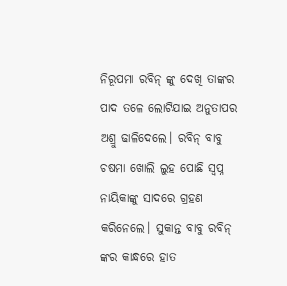ନିରୂପମା ରବିନ୍ ଙ୍କୁ ଦେଖି ତାଙ୍କର ପାଦ ତଳେ ଲୋଟିଯାଇ ଅନୁତାପର ଅଶ୍ରୁ ଢାଳିଦେଲେ। ରବିନ୍ ବାବୁ ଚଷମା ଖୋଲି ଲୁହ ପୋଛି ସ୍ୱପ୍ନ ନାୟିକାଙ୍କୁ ସାଦରେ ଗ୍ରହଣ କରିନେଲେ। ସୁକାନ୍ତ ବାବୁ ରବିନ୍ ଙ୍କର କାନ୍ଧରେ ହାତ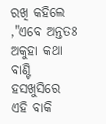ରଖି କହିଲେ ,"ଏବେ ଅନ୍ତତଃ ଅକୁହା କଥା ବାଣ୍ଟି ହସଖୁସିରେ ଏହି ବାକି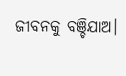ଜୀବନକୁ ବଞ୍ଚିଯାଅ।